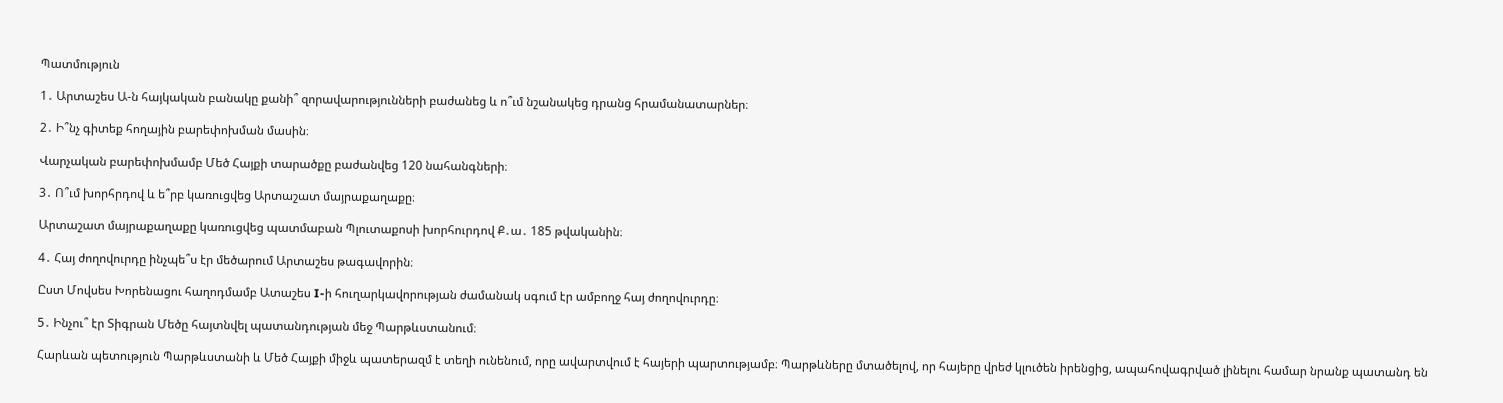Պատմություն

1․ Արտաշես Ա-ն հայկական բանակը քանի՞ զորավարությունների բաժանեց և ո՞ւմ նշանակեց դրանց հրամանատարներ։

2․ Ի՞նչ գիտեք հողային բարեփոխման մասին։

Վարչական բարեփոխմամբ Մեծ Հայքի տարածքը բաժանվեց 120 նահանգների։

3․ Ո՞ւմ խորհրդով և ե՞րբ կառուցվեց Արտաշատ մայրաքաղաքը։

Արտաշատ մայրաքաղաքը կառուցվեց պատմաբան Պլուտաքոսի խորհուրդով Ք․ա․ 185 թվականին։

4․ Հայ ժողովուրդը ինչպե՞ս էր մեծարում Արտաշես թագավորին։

Ըստ Մովսես Խորենացու հաղոդմամբ Ատաշես I-ի հուղարկավորության ժամանակ սգում էր ամբողջ հայ ժողովուրդը։

5․ Ինչու՞ էր Տիգրան Մեծը հայտնվել պատանդության մեջ Պարթևստանում։

Հարևան պետություն Պարթևստանի և Մեծ Հայքի միջև պատերազմ է տեղի ունենում, որը ավարտվում է հայերի պարտությամբ։ Պարթևները մտածելով, որ հայերը վրեժ կլուծեն իրենցից, ապահովագրված լինելու համար նրանք պատանդ են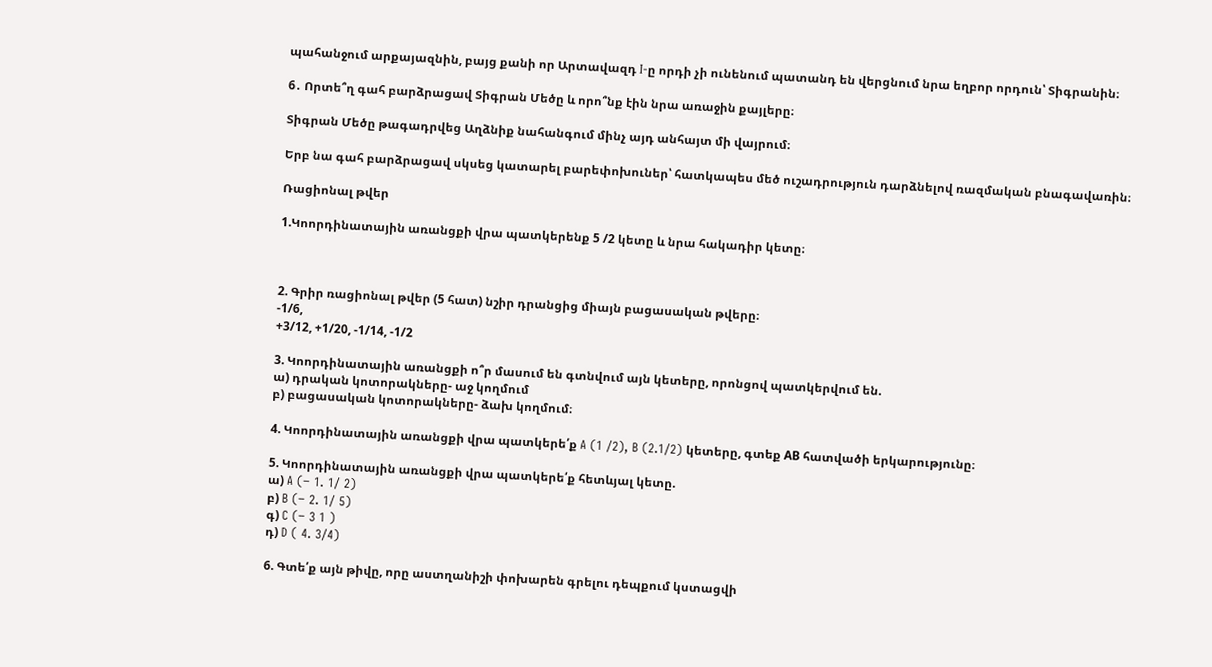պահանջում արքայազնին, բայց քանի որ Արտավազդ I-ը որդի չի ունենում պատանդ են վերցնում նրա եղբոր որդուն՝ Տիգրանին։

6․ Որտե՞ղ գահ բարձրացավ Տիգրան Մեծը և որո՞նք էին նրա առաջին քայլերը։

Տիգրան Մեծը թագադրվեց Աղձնիք նահանգում մինչ այդ անհայտ մի վայրում։

Երբ նա գահ բարձրացավ սկսեց կատարել բարեփոխուներ՝ հատկապես մեծ ուշադրություն դարձնելով ռազմական բնագավառին։

Ռացիոնալ թվեր

1.Կոորդինատային առանցքի վրա պատկերենք 5 /2 կետը և նրա հակադիր կետը։



2. Գրիր ռացիոնալ թվեր (5 հատ) նշիր դրանցից միայն բացասական թվերը։
-1/6,
+3/12, +1/20, -1/14, -1/2

3. Կոորդինատային առանցքի ո՞ր մասում են գտնվում այն կետերը, որոնցով պատկերվում են.
ա) դրական կոտորակները- աջ կողմում
բ) բացասական կոտորակները- ձախ կողմում։

4. Կոորդինատային առանցքի վրա պատկերե՛ք A (1 /2), B (2.1/2) կետերը, գտեք АB հատվածի երկարությունը։

5. Կոորդինատային առանցքի վրա պատկերե՛ք հետևյալ կետը.
ա) A (− 1. 1/ 2)
բ) B (− 2. 1/ 5)
գ) C (− 3 1 )
դ) D ( 4. 3/4)

6. Գտե՛ք այն թիվը, որը աստղանիշի փոխարեն գրելու դեպքում կստացվի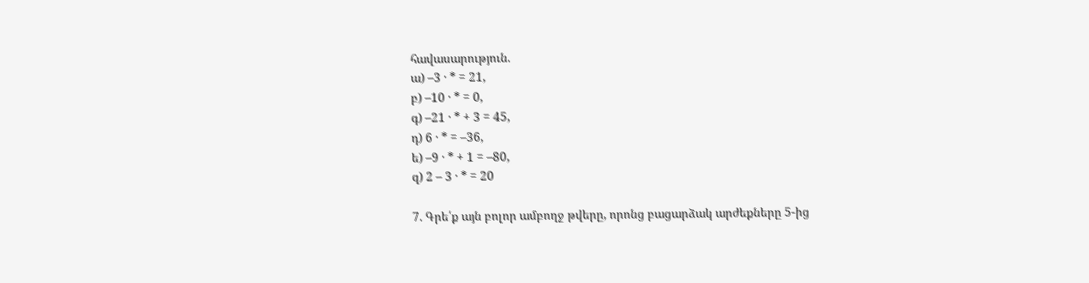հավասարություն.
ա) –3 · * = 21,
բ) –10 · * = 0,
գ) –21 · * + 3 = 45,
դ) 6 · * = –36,
ե) –9 · * + 1 = –80,
զ) 2 – 3 · * = 20

7. Գրե՛ք այն բոլոր ամբողջ թվերը, որոնց բացարձակ արժեքները 5-ից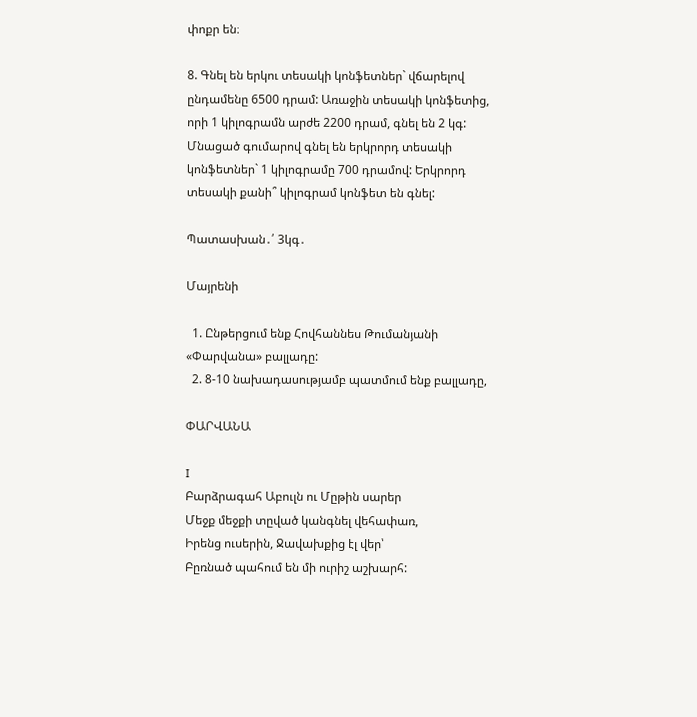փոքր են։

8. Գնել են երկու տեսակի կոնֆետներ` վճարելով ընդամենը 6500 դրամ: Առաջին տեսակի կոնֆետից, որի 1 կիլոգրամն արժե 2200 դրամ, գնել են 2 կգ: Մնացած գումարով գնել են երկրորդ տեսակի կոնֆետներ` 1 կիլոգրամը 700 դրամով: Երկրորդ տեսակի քանի՞ կիլոգրամ կոնֆետ են գնել:

Պատասխան․՛ 3կգ․

Մայրենի

  1. Ընթերցում ենք Հովհաննես Թումանյանի «Փարվանա» բալլադը:
  2. 8-10 նախադասությամբ պատմում ենք բալլադը,

ՓԱՐՎԱՆԱ

I
Բարձրագահ Աբուլն ու Մըթին սարեր
Մեջք մեջքի տըված կանգնել վեհափառ,
Իրենց ուսերին, Ջավախքից էլ վեր՝
Բըռնած պահում են մի ուրիշ աշխարհ: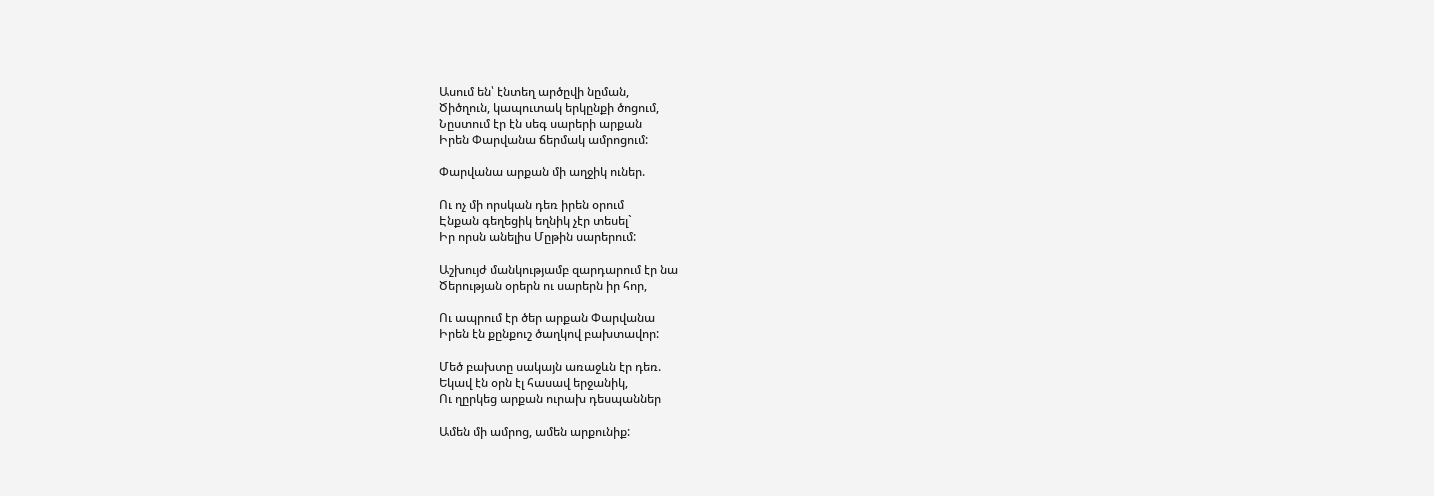Ասում են՝ էնտեղ արծըվի նըման,
Ծիծղուն, կապուտակ երկընքի ծոցում,
Նըստում էր էն սեգ սարերի արքան
Իրեն Փարվանա ճերմակ ամրոցում:

Փարվանա արքան մի աղջիկ ուներ.

Ու ոչ մի որսկան դեռ իրեն օրում
Էնքան գեղեցիկ եղնիկ չէր տեսել`
Իր որսն անելիս Մըթին սարերում:

Աշխույժ մանկությամբ զարդարում էր նա
Ծերության օրերն ու սարերն իր հոր,

Ու ապրում էր ծեր արքան Փարվանա
Իրեն էն քընքուշ ծաղկով բախտավոր:

Մեծ բախտը սակայն առաջևն էր դեռ.
Եկավ էն օրն էլ հասավ երջանիկ,
Ու ղըրկեց արքան ուրախ դեսպաններ

Ամեն մի ամրոց, ամեն արքունիք: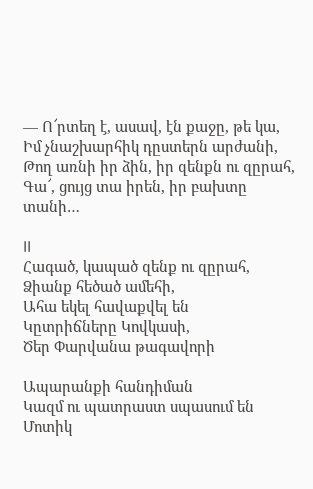— Ո՜րտեղ է, ասավ, էն քաջը, թե կա,
Իմ չնաշխարհիկ դըստերն արժանի,
Թող առնի իր ձին, իր զենքն ու զըրահ,
Գա՜, ցույց տա իրեն, իր բախտը տանի…

II
Հագած, կապած զենք ու զըրահ,
Ձիանք հեծած ամեհի,
Ահա եկել հավաքվել են
Կըտրիճները Կովկասի,
Ծեր Փարվանա թագավորի

Ապարանքի հանդիման
Կազմ ու պատրաստ սպասում են
Մոտիկ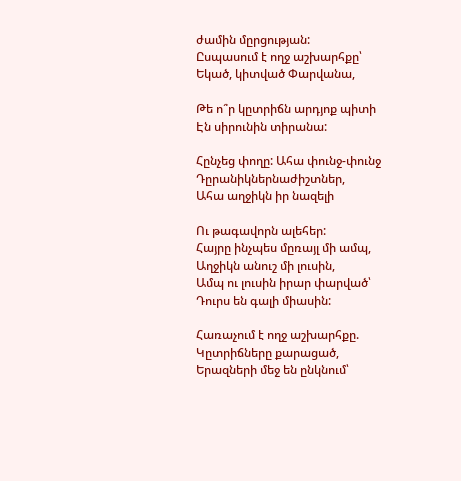ժամին մըրցության:
Ըսպասում է ողջ աշխարհքը՝
Եկած, կիտված Փարվանա,

Թե ո՞ր կըտրիճն արդյոք պիտի
Էն սիրունին տիրանա:

Հընչեց փողը: Ահա փունջ-փունջ
Դըրանիկներնաժիշտներ,
Ահա աղջիկն իր նազելի

Ու թագավորն ալեհեր:
Հայրը ինչպես մըռայլ մի ամպ,
Աղջիկն անուշ մի լուսին,
Ամպ ու լուսին իրար փարված՝
Դուրս են գալի միասին:

Հառաչում է ողջ աշխարհքը.
Կըտրիճները քարացած,
Երազների մեջ են ընկնում՝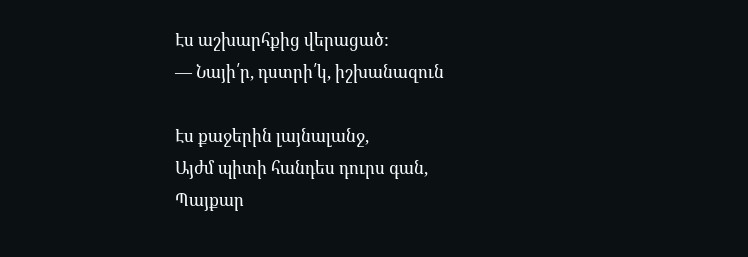Էս աշխարհքից վերացած:
— Նայի՛ր, դստրի՛կ, իշխանազուն

Էս քաջերին լայնալանջ,
Այժմ պիտի հանդես դուրս գան,
Պայքար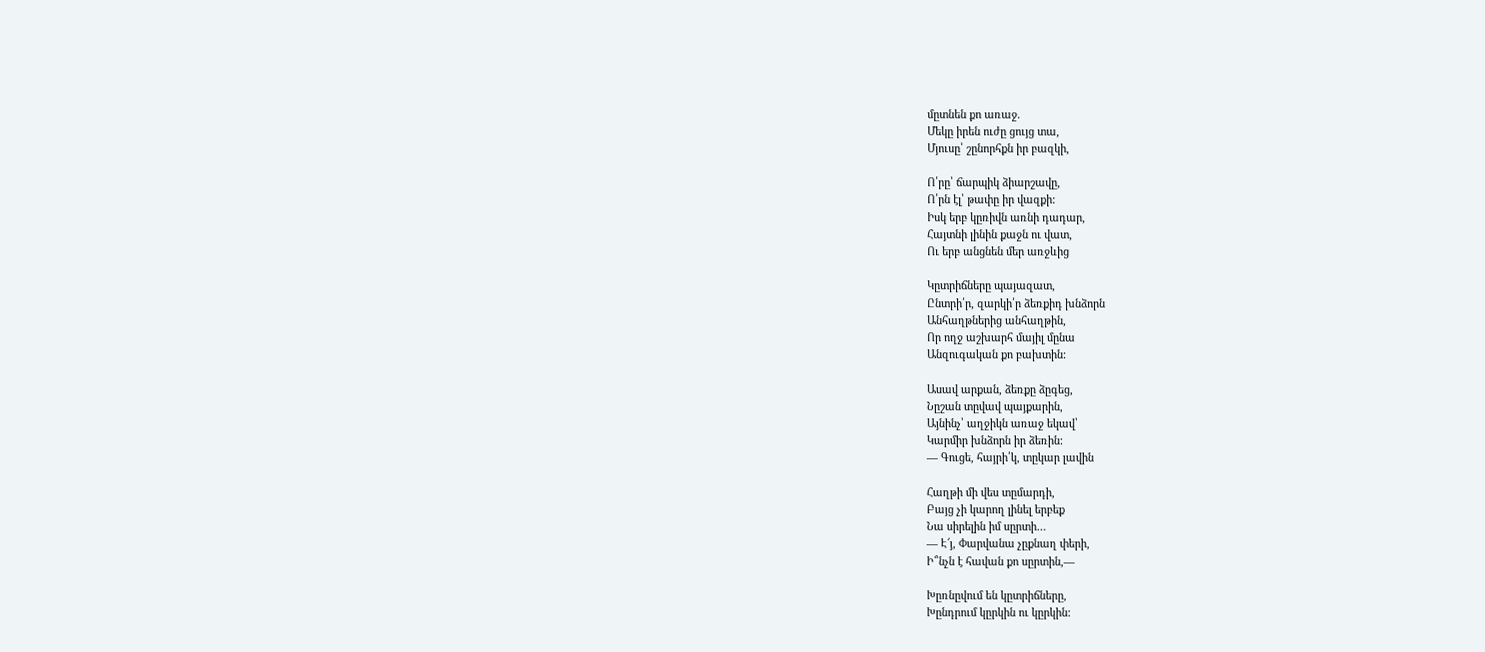մըտնեն քո առաջ.
Մեկը իրեն ուժը ցույց տա,
Մյուսը՝ շընորհքն իր բազկի,

Ո՛րը՝ ճարպիկ ձիարշավը,
Ո՛րն էլ՝ թափը իր վազքի:
Իսկ երբ կըռիվն առնի դադար,
Հայտնի լինին քաջն ու վատ,
Ու երբ անցնեն մեր առջևից

Կըտրիճները պայազատ,
Ընտրի՛ր, զարկի՛ր ձեռքիդ խնձորն
Անհաղթներից անհաղթին,
Որ ողջ աշխարհ մայիլ մընա
Անզուգական քո բախտին:

Ասավ արքան, ձեռքը ձըգեց,
Նըշան տըվավ պայքարին,
Այնինչ՝ աղջիկն առաջ եկավ՝
Կարմիր խնձորն իր ձեռին:
— Գուցե, հայրի՛կ, տըկար լավին

Հաղթի մի վես տըմարդի,
Բայց չի կարող լինել երբեք
Նա սիրելին իմ սըրտի…
— Է՜յ, Փարվանա չըքնաղ փերի,
Ի՞նչն է հավան քո սըրտին,—

Խըռնըվում են կըտրիճները,
Խընդրում կըրկին ու կըրկին: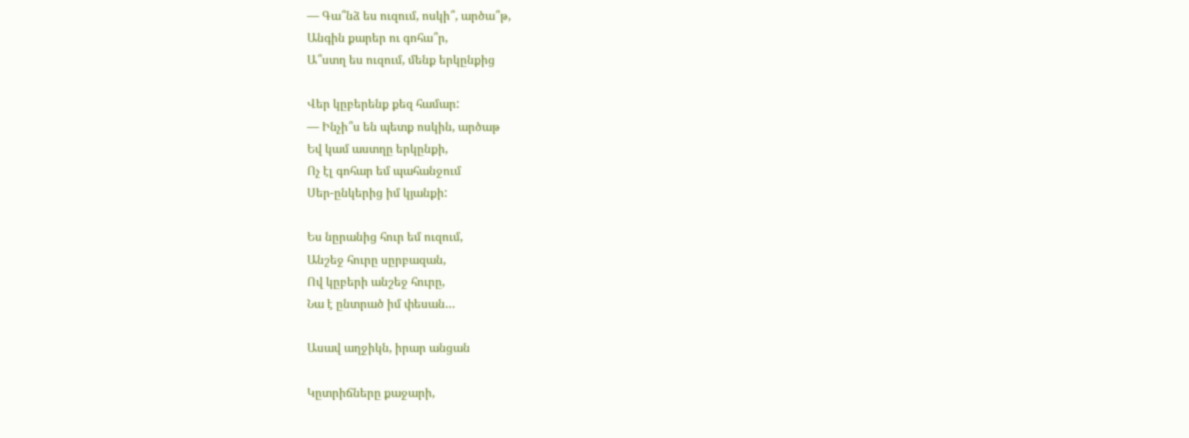— Գա՞նձ ես ուզում, ոսկի՞, արծա՞թ,
Անգին քարեր ու գոհա՞ր,
Ա՞ստղ ես ուզում, մենք երկընքից

Վեր կըբերենք քեզ համար:
— Ինչի՞ս են պետք ոսկին, արծաթ
Եվ կամ աստղը երկընքի,
Ոչ էլ գոհար եմ պահանջում
Սեր-ընկերից իմ կյանքի:

Ես նըրանից հուր եմ ուզում,
Անշեջ հուրը սըրբազան,
Ով կըբերի անշեջ հուրը,
Նա է ընտրած իմ փեսան…

Ասավ աղջիկն, իրար անցան

Կըտրիճները քաջարի,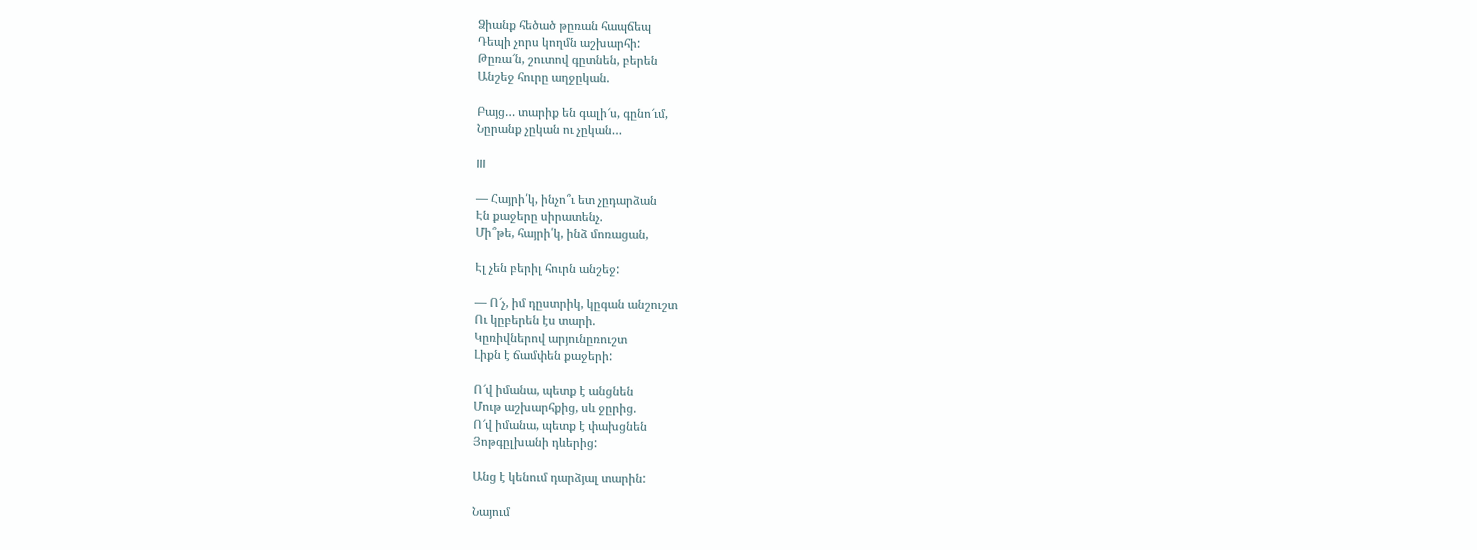Ձիանք հեծած թըռան հապճեպ
Դեպի չորս կողմն աշխարհի:
Թըռա՜ն, շուտով գըտնեն, բերեն
Անշեջ հուրը աղջըկան.

Բայց… տարիք են գալի՜ս, գընո՜ւմ,
Նըրանք չըկան ու չըկան…

III

— Հայրի՛կ, ինչո՞ւ ետ չըդարձան
Էն քաջերը սիրատենչ.
Մի՞թե, հայրի՛կ, ինձ մոռացան,

Էլ չեն բերիլ հուրն անշեջ:

— Ո՜չ, իմ դըստրիկ, կըգան անշուշտ
Ու կըբերեն էս տարի.
Կըռիվներով արյունըռուշտ
Լիքն է ճամփեն քաջերի:

Ո՜վ իմանա, պետք է անցնեն
Մութ աշխարհքից, սև ջըրից.
Ո՜վ իմանա, պետք է փախցնեն
Յոթգըլխանի դևերից:

Անց է կենում դարձյալ տարին:

Նայում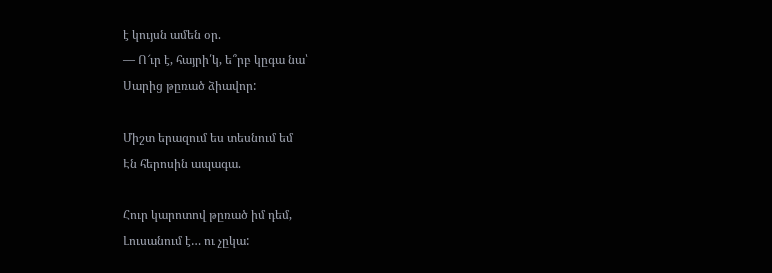է կույսն ամեն օր.
— Ո՜ւր է, հայրի՛կ, ե՞րբ կըգա նա՝
Սարից թըռած ձիավոր:

Միշտ երազում ես տեսնում եմ
Էն հերոսին ապագա.

Հուր կարոտով թըռած իմ դեմ,
Լուսանում է… ու չըկա: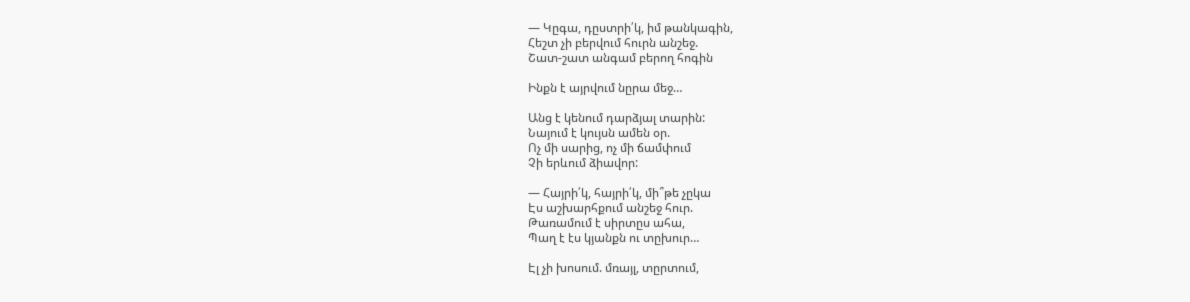— Կըգա, դըստրի՛կ, իմ թանկագին,
Հեշտ չի բերվում հուրն անշեջ.
Շատ-շատ անգամ բերող հոգին

Ինքն է այրվում նըրա մեջ…

Անց է կենում դարձյալ տարին:
Նայում է կույսն ամեն օր.
Ոչ մի սարից, ոչ մի ճամփում
Չի երևում ձիավոր:

— Հայրի՛կ, հայրի՛կ, մի՞թե չըկա
Էս աշխարհքում անշեջ հուր.
Թառամում է սիրտըս ահա,
Պաղ է էս կյանքն ու տըխուր…

Էլ չի խոսում. մռայլ, տըրտում,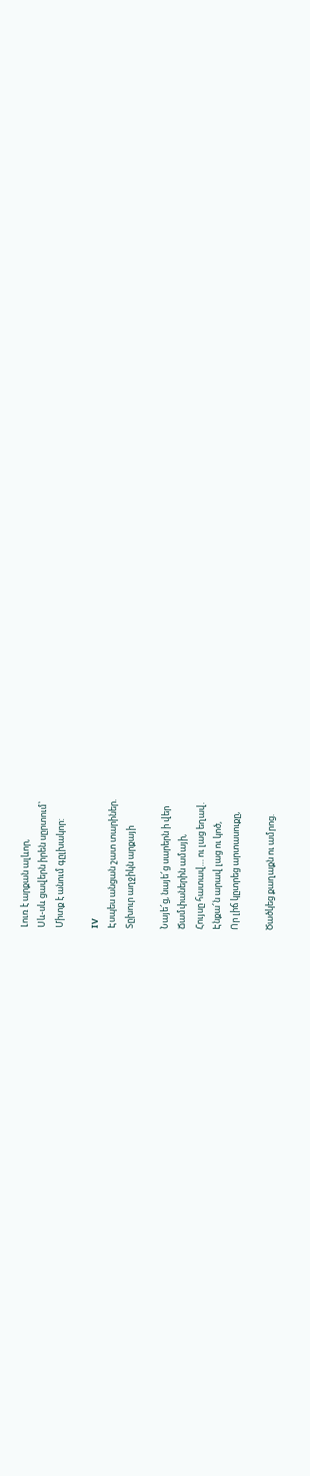Լուռ է արքան ալևոր,
Սև-սև ցավերն իրեն սըրտում՝
Միտք է անում գըլխակոր:

IV
Էսպես անցան շատ տարիներ.
Տըխուր աղջիկն արքայի

Նայե՜ց, նայե՜ց սարերն ի վեր
Ճամփաներին ամայի,
Հույսը հատավ… ու լաց եղավ.
Էնքա՜ն արավ լաց ու կոծ,
Որ լիճ կըտրեց արտասուքը,

Ծածկեց քաղաքն ու ամրոց.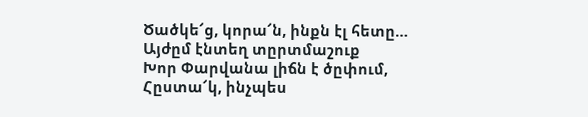Ծածկե՜ց, կորա՜ն, ինքն էլ հետը…
Այժըմ էնտեղ տըրտմաշուք
Խոր Փարվանա լիճն է ծըփում,
Հըստա՜կ, ինչպես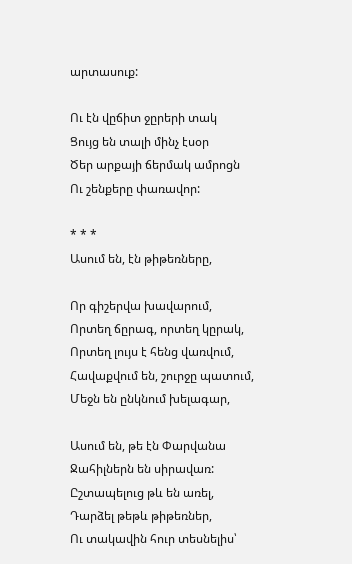արտասուք:

Ու էն վըճիտ ջըրերի տակ
Ցույց են տալի մինչ էսօր
Ծեր արքայի ճերմակ ամրոցն
Ու շենքերը փառավոր:

* * *
Ասում են, էն թիթեռները,

Որ գիշերվա խավարում,
Որտեղ ճըրագ, որտեղ կըրակ,
Որտեղ լույս է հենց վառվում,
Հավաքվում են, շուրջը պատում,
Մեջն են ընկնում խելագար,

Ասում են, թե էն Փարվանա
Ջահիլներն են սիրավառ:
Ըշտապելուց թև են առել,
Դարձել թեթև թիթեռներ,
Ու տակավին հուր տեսնելիս՝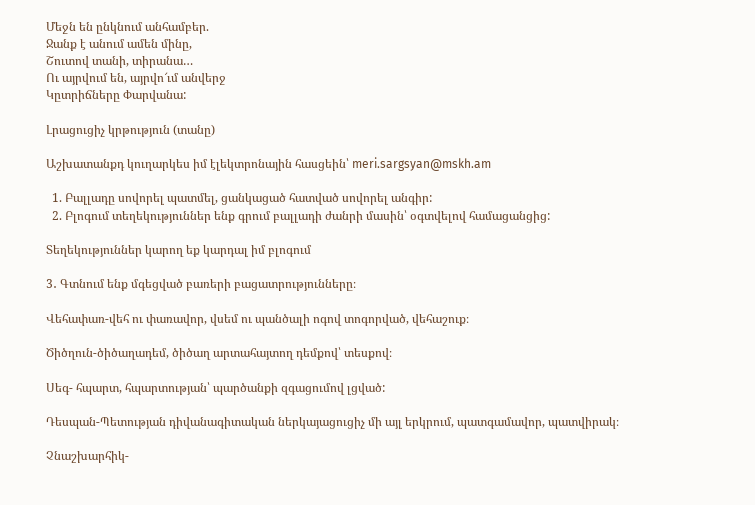Մեջն են ընկնում անհամբեր.
Ջանք է անում ամեն մինը,
Շուտով տանի, տիրանա…
Ու այրվում են, այրվո՜ւմ անվերջ
Կըտրիճները Փարվանա:

Լրացուցիչ կրթություն (տանը)

Աշխատանքդ կուղարկես իմ էլեկտրոնային հասցեին՝ meri.sargsyan@mskh.am

  1. Բալլադը սովորել պատմել, ցանկացած հատված սովորել անգիր:
  2. Բլոգում տեղեկություններ ենք գրում բալլադի ժանրի մասին՝ օգտվելով համացանցից:

Տեղեկություններ կարող եք կարդալ իմ բլոգում

3․ Գտնում ենք մգեցված բառերի բացատրությունները։

Վեհափառ-վեհ ու փառավոր, վսեմ ու պանծալի ոգով տոգորված, վեհաշուք։

Ծիծղուն-ծիծաղադեմ, ծիծաղ արտահայտող դեմքով՝ տեսքով։

Սեգ- հպարտ, հպարտության՝ պարծանքի զգացումով լցված:

Դեսպան-Պետության դիվանագիտական ներկայացուցիչ մի այլ երկրում, պատգամավոր, պատվիրակ։

Չնաշխարհիկ-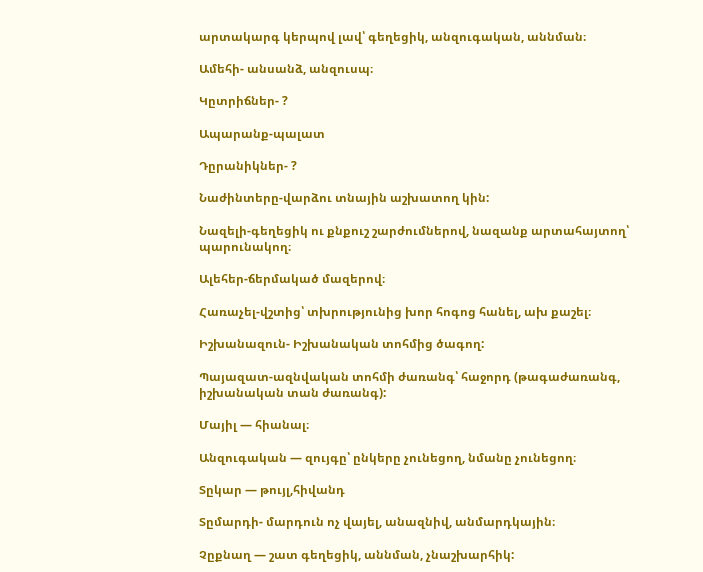արտակարգ կերպով լավ՝ գեղեցիկ, անզուգական, աննման։

Ամեհի- անսանձ, անզուսպ։

Կըտրիճներ- ?

Ապարանք-պալատ

Դըրանիկներ- ?

Նաժինտերը-վարձու տնային աշխատող կին:

Նազելի-գեղեցիկ ու քնքուշ շարժումներով, նազանք արտահայտող՝ պարունակող։

Ալեհեր-ճերմակած մազերով։

Հառաչել-վշտից՝ տխրությունից խոր հոգոց հանել, ախ քաշել։

Իշխանազուն- Իշխանական տոհմից ծագող:

Պայազատ-ազնվական տոհմի ժառանգ՝ հաջորդ (թագաժառանգ, իշխանական տան ժառանգ):

Մայիլ — հիանալ։

Անզուգական — զույգը՝ ընկերը չունեցող, նմանը չունեցող։

Տըկար — թույլ,հիվանդ

Տըմարդի- մարդուն ոչ վայել, անազնիվ, անմարդկային։

Չըքնաղ — շատ գեղեցիկ, աննման, չնաշխարհիկ: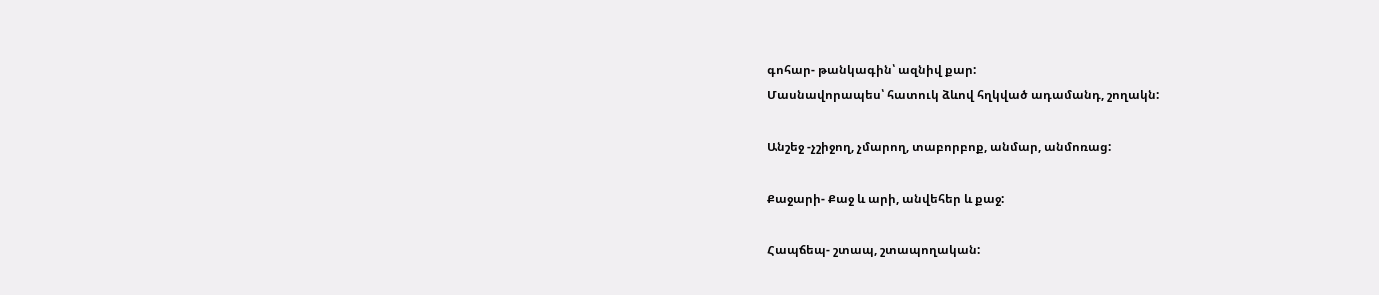գոհար- թանկագին՝ ազնիվ քար:
Մասնավորապես՝ հատուկ ձևով հղկված ադամանդ, շողակն:

Անշեջ -չշիջող, չմարող, տաբորբոք, անմար, անմոռաց:

Քաջարի- Քաջ և արի, անվեհեր և քաջ:

Հապճեպ- շտապ, շտապողական: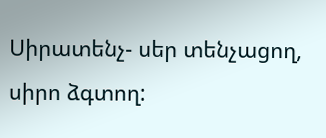Սիրատենչ- սեր տենչացող, սիրո ձգտող: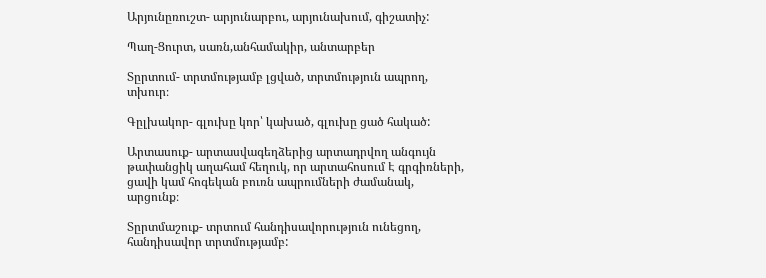Արյունըռուշտ- արյունարբու, արյունախում, գիշատիչ:

Պաղ-Ցուրտ, սառն,անհամակիր, անտարբեր

Տըրտում- տրտմությամբ լցված, տրտմություն ապրող, տխուր։

Գըլխակոր- գլուխը կոր՝ կախած, գլուխը ցած հակած:

Արտասուք- արտասվագեղձերից արտադրվող անգույն թափանցիկ աղահամ հեղուկ, որ արտահոսում Է գրգիռների, ցավի կամ հոգեկան բուռն ապրումների ժամանակ, արցունք։

Տըրտմաշուք- տրտում հանդիսավորություն ունեցող, հանդիսավոր տրտմությամբ: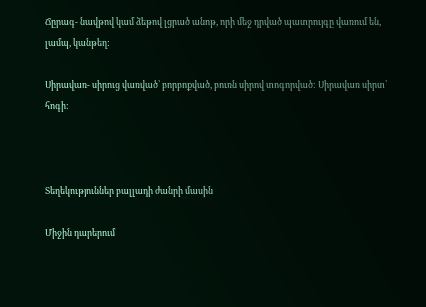Ճըրագ- նավթով կամ ձեթով լցրած անոթ, որի մեջ դրված պատրույգը վառում են, լամպ, կանթեղ:

Սիրավառ- սիրուց վառված՝ բորբոքված, բուռն սիրով տոգորված: Սիրավառ սիրտ՝ հոգի:



Տեղեկություններ բալլադի ժանրի մասին

Միջին դարերում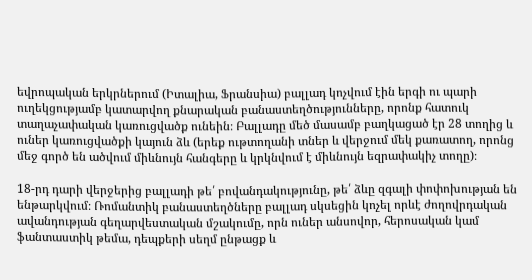եվրոպական երկրներում (Իտալիա, Ֆրանսիա) բալլադ կոչվում էին երգի ու պարի ուղեկցությամբ կատարվող քնարական բանաստեղծությունները, որոնք հատուկ տաղաչափական կառուցվածք ունեին։ Բալլադը մեծ մասամբ բաղկացած էր 28 տողից և ուներ կառուցվածքի կայուն ձև (երեք ութտողանի տներ և վերջում մեկ քառատող, որոնց մեջ գործ են ածվում միևնույն հանգերը և կրկնվում է միևնույն եզրափակիչ տողը)։

18-րդ դարի վերջերից բալլադի թե՛ բովանդակությունը, թե՛ ձևը զգալի փոփոխության են ենթարկվում։ Ռոմանտիկ բանաստեղծները բալլադ սկսեցին կոչել որևէ ժողովրդական ավանդության գեղարվեստական մշակումը, որն ուներ անսովոր, հերոսական կամ ֆանտաստիկ թեմա, դեպքերի սեղմ ընթացք և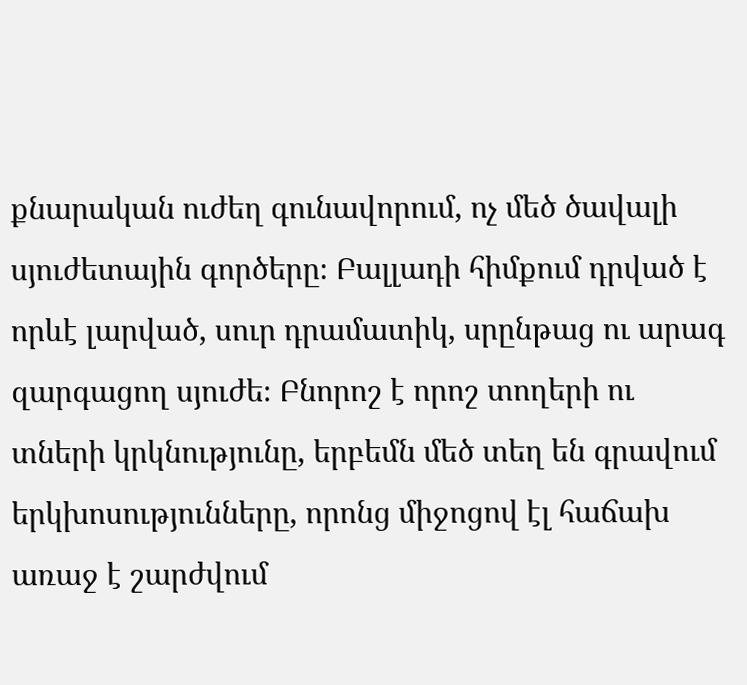քնարական ուժեղ գունավորում, ոչ մեծ ծավալի սյուժետային գործերը։ Բալլադի հիմքում դրված է որևէ լարված, սուր դրամատիկ, սրընթաց ու արագ զարգացող սյուժե։ Բնորոշ է որոշ տողերի ու տների կրկնությունը, երբեմն մեծ տեղ են գրավում երկխոսությունները, որոնց միջոցով էլ հաճախ առաջ է շարժվում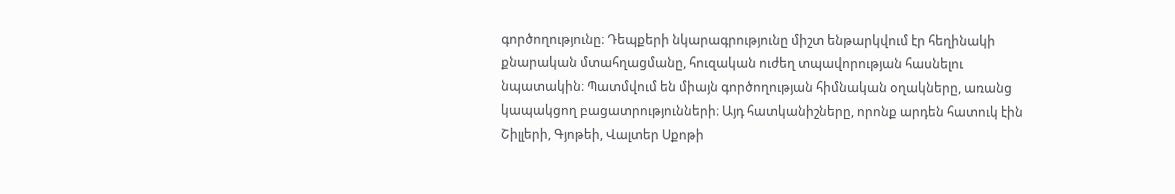գործողությունը։ Դեպքերի նկարագրությունը միշտ ենթարկվում էր հեղինակի քնարական մտահղացմանը, հուզական ուժեղ տպավորության հասնելու նպատակին։ Պատմվում են միայն գործողության հիմնական օղակները, առանց կապակցող բացատրությունների։ Այդ հատկանիշները, որոնք արդեն հատուկ էին Շիլլերի, Գյոթեի, Վալտեր Սքոթի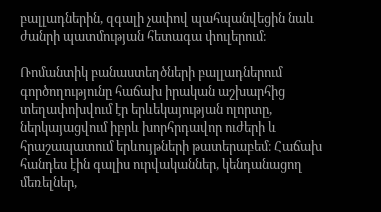բալլադներին, զգալի չափով պահպանվեցին նաև ժանրի պատմության հետագա փուլերում։

Ռոմանտիկ բանաստեղծների բալլադներում գործողությունը հաճախ իրական աշխարհից տեղափոխվում էր երևեկայության ոլորտը, ներկայացվում իբրև խորհրդավոր ուժերի և հրաշապատում երևույթների թատերաբեմ։ Հաճախ հանդես էին գալիս ուրվականներ, կենդանացող մեռելներ,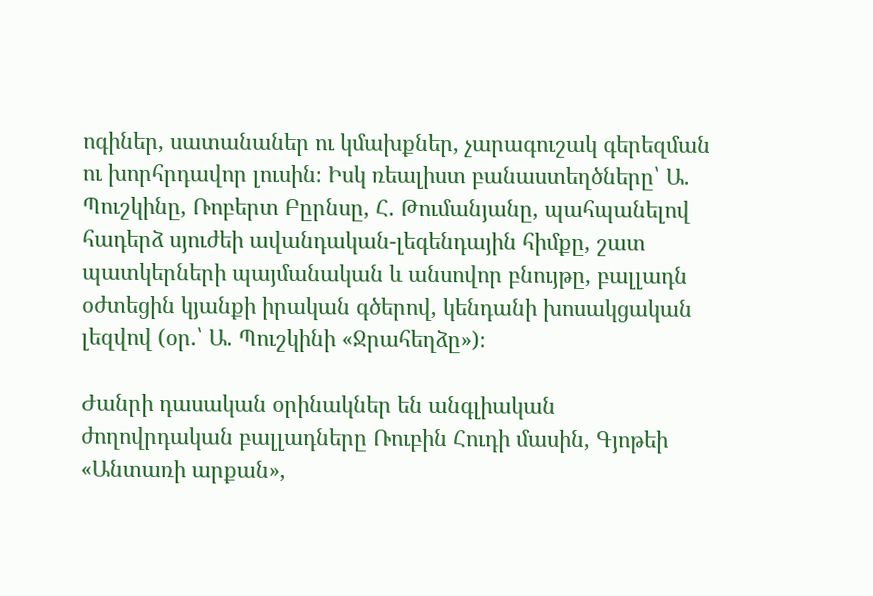ոգիներ, սատանաներ ու կմախքներ, չարագուշակ գերեզման ու խորհրդավոր լուսին։ Իսկ ռեալիստ բանաստեղծները՝ Ա. Պուշկինը, Ռոբերտ Բըրնսը, Հ. Թումանյանը, պահպանելով հադերձ սյուժեի ավանդական-լեգենդային հիմքը, շատ պատկերների պայմանական և անսովոր բնույթը, բալլադն օժտեցին կյանքի իրական գծերով, կենդանի խոսակցական լեզվով (օր.՝ Ա. Պուշկինի «Ջրահեղձը»)։

Ժանրի դասական օրինակներ են անգլիական ժողովրդական բալլադները Ռուբին Հուդի մասին, Գյոթեի «Անտառի արքան»,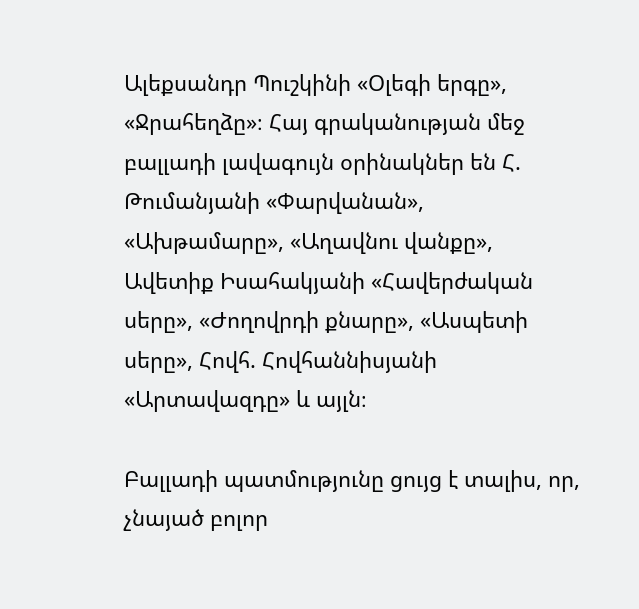Ալեքսանդր Պուշկինի «Օլեգի երգը», «Ջրահեղձը»։ Հայ գրականության մեջ բալլադի լավագույն օրինակներ են Հ. Թումանյանի «Փարվանան», «Ախթամարը», «Աղավնու վանքը», Ավետիք Իսահակյանի «Հավերժական սերը», «Ժողովրդի քնարը», «Ասպետի սերը», Հովհ. Հովհաննիսյանի «Արտավազդը» և այլն։

Բալլադի պատմությունը ցույց է տալիս, որ, չնայած բոլոր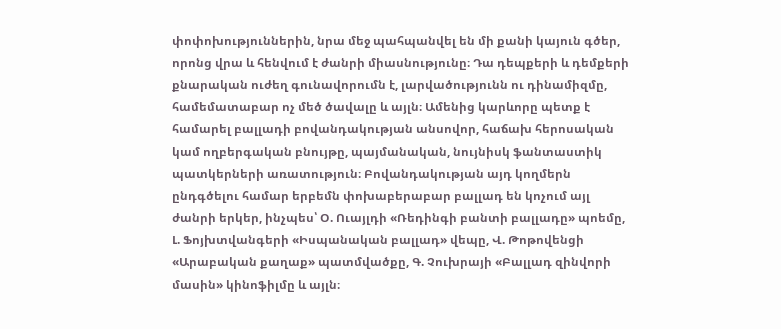փոփոխություններին, նրա մեջ պահպանվել են մի քանի կայուն գծեր, որոնց վրա և հենվում է ժանրի միասնությունը։ Դա դեպքերի և դեմքերի քնարական ուժեղ գունավորումն է, լարվածությունն ու դինամիզմը, համեմատաբար ոչ մեծ ծավալը և այլն։ Ամենից կարևորը պետք է համարել բալլադի բովանդակության անսովոր, հաճախ հերոսական կամ ողբերգական բնույթը, պայմանական, նույնիսկ ֆանտաստիկ պատկերների առատություն։ Բովանդակության այդ կողմերն ընդգծելու համար երբեմն փոխաբերաբար բալլադ են կոչում այլ ժանրի երկեր, ինչպես՝ Օ. Ուայլդի «Ռեդինգի բանտի բալլադը» պոեմը, Լ. Ֆոյխտվանգերի «Իսպանական բալլադ» վեպը, Վ. Թոթովենցի «Արաբական քաղաք» պատմվածքը, Գ. Չուխրայի «Բալլադ զինվորի մասին» կինոֆիլմը և այլն։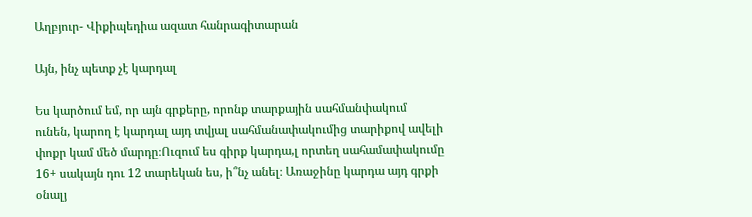Աղբյուր- Վիքիպեդիա ազատ հանրագիտարան

Այն, ինչ պետք չէ կարդալ

Ես կարծում եմ, որ այն գրքերը, որոնք տարքային սահմանփակում ունեն, կարող է կարդալ այդ տվյալ սահմանափակումից տարիքով ավելի փոքր կամ մեծ մարդը։Ուզում ես գիրք կարդա,լ որտեղ սահամափակումը 16+ սակայն դու 12 տարեկան ես, ի՞նչ անել։ Առաջինը կարդա այդ գրքի օնալյ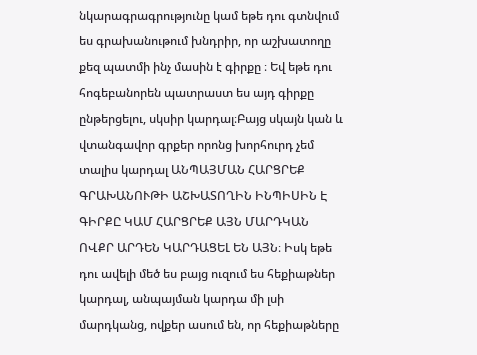նկարագրագրությունը կամ եթե դու գտնվում ես գրախանութում խնդրիր, որ աշխատողը քեզ պատմի ինչ մասին է գիրքը ։ Եվ եթե դու հոգեբանորեն պատրաստ ես այդ գիրքը ընթերցելու, սկսիր կարդալ։Բայց սկայն կան և վտանգավոր գրքեր որոնց խորհուրդ չեմ տալիս կարդալ ԱՆՊԱՅՄԱՆ ՀԱՐՑՐԵՔ ԳՐԱԽԱՆՈՒԹԻ ԱՇԽԱՏՈՂԻՆ ԻՆՊԻՍԻՆ Է ԳԻՐՔԸ ԿԱՄ ՀԱՐՑՐԵՔ ԱՅՆ ՄԱՐԴԿԱՆ ՈՎՔՐ ԱՐԴԵՆ ԿԱՐԴԱՑԵԼ ԵՆ ԱՅՆ։ Իսկ եթե դու ավելի մեծ ես բայց ուզում ես հեքիաթներ կարդալ, անպայման կարդա մի լսի մարդկանց, ովքեր ասում են, որ հեքիաթները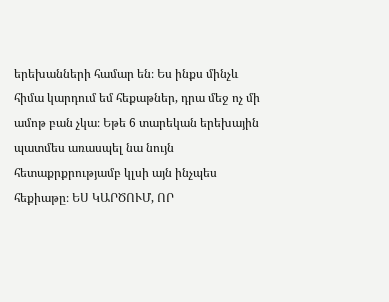երեխանների համար են։ Ես ինքս մինչև հիմա կարդում եմ հեքաթներ, դրա մեջ ոչ մի ամոթ բան չկա։ Եթե 6 տարեկան երեխային պատմես առասպել նա նույն հետաքրքրությամբ կլսի այն ինչպես հեքիաթը։ ԵՍ ԿԱՐԾՈՒՄ, ՈՐ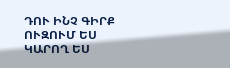ԴՈՒ ԻՆՉ ԳԻՐՔ ՈՒԶՈՒՄ ԵՍ ԿԱՐՈՂ ԵՍ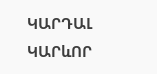ԿԱՐԴԱԼ ԿԱՐևՈՐ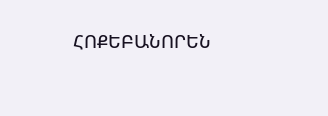ՀՈՔԵԲԱՆՈՐԵՆ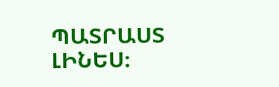ՊԱՏՐԱՍՏ ԼԻՆԵՍ։